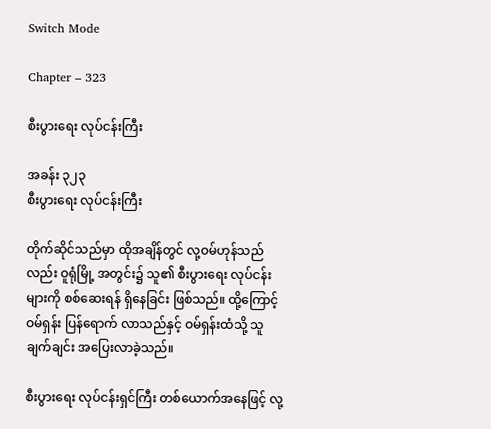Switch Mode

Chapter – 323

စီးပွားရေး လုပ်ငန်းကြီး

အခန်း ၃၂၃
စီးပွားရေး လုပ်ငန်းကြီး

တိုက်ဆိုင်သည်မှာ ထိုအချိန်တွင် လု့ဝမ်ဟုန်သည်လည်း ဝူရုံမြို့ အတွင်း၌ သူ၏ စီးပွားရေး လုပ်ငန်းများကို စစ်ဆေးရန် ရှိနေခြင်း ဖြစ်သည်။ ထို့ကြောင့် ဝမ်ရှန်း ပြန်ရောက် လာသည်နှင့် ဝမ်ရှန်းထံသို့ သူ ချက်ချင်း အပြေးလာခဲ့သည်။

စီးပွားရေး လုပ်ငန်းရှင်ကြီး တစ်ယောက်အနေဖြင့် လု့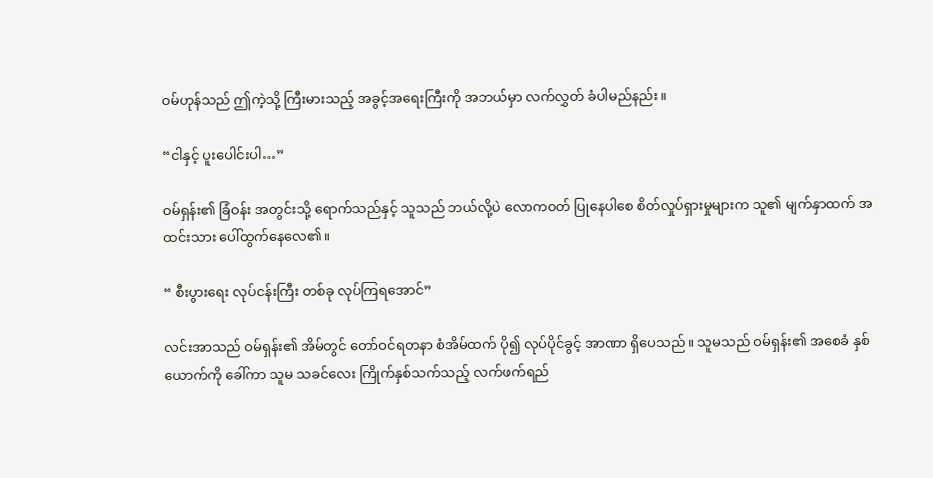ဝမ်ဟုန်သည် ဤကဲ့သို့ ကြီးမားသည့် အခွင့်အရေးကြီးကို အဘယ်မှာ လက်လွှတ် ခံပါမည်နည်း။

“ငါနှင့် ပူးပေါင်းပါ…”

ဝမ်ရှန်း၏ ခြံဝန်း အတွင်းသို့ ရောက်သည်နှင့် သူသည် ဘယ်လို့ပဲ လောကဝတ် ပြုနေပါစေ စိတ်လှုပ်ရှားမှုများက သူ၏ မျက်နှာထက် အထင်းသား ပေါ်ထွက်နေလေ၏။

“ စီးပွားရေး လုပ်ငန်းကြီး တစ်ခု လုပ်ကြရအောင်”

လင်းအာသည် ဝမ်ရှန်း၏ အိမ်တွင် တော်ဝင်ရတနာ စံအိမ်ထက် ပို၍ လုပ်ပိုင်ခွင့် အာဏာ ရှိပေသည်။ သူမသည် ဝမ်ရှန်း၏ အစေခံ နှစ်ယောက်ကို ခေါ်ကာ သူမ သခင်လေး ကြိုက်နှစ်သက်သည့် လက်ဖက်ရည်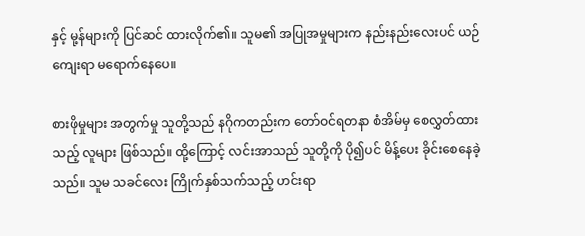နှင့် မု့န်များကို ပြင်ဆင် ထားလိုက်၏။ သူမ၏ အပြုအမှုများက နည်းနည်းလေးပင် ယဉ်ကျေးရာ မရောက်နေပေ။

စားဖိုမှုများ အတွက်မှု သူတို့သည် နဂိုကတည်းက တော်ဝင်ရတနာ စံအိမ်မှ စေလွှတ်ထားသည့် လူများ ဖြစ်သည်။ ထို့ကြောင့် လင်းအာသည် သူတို့ကို ပို၍ပင် မိန့်ပေး ခိုင်းစေနေခဲ့သည်။ သူမ သခင်လေး ကြိုက်နှစ်သက်သည့် ဟင်းရာ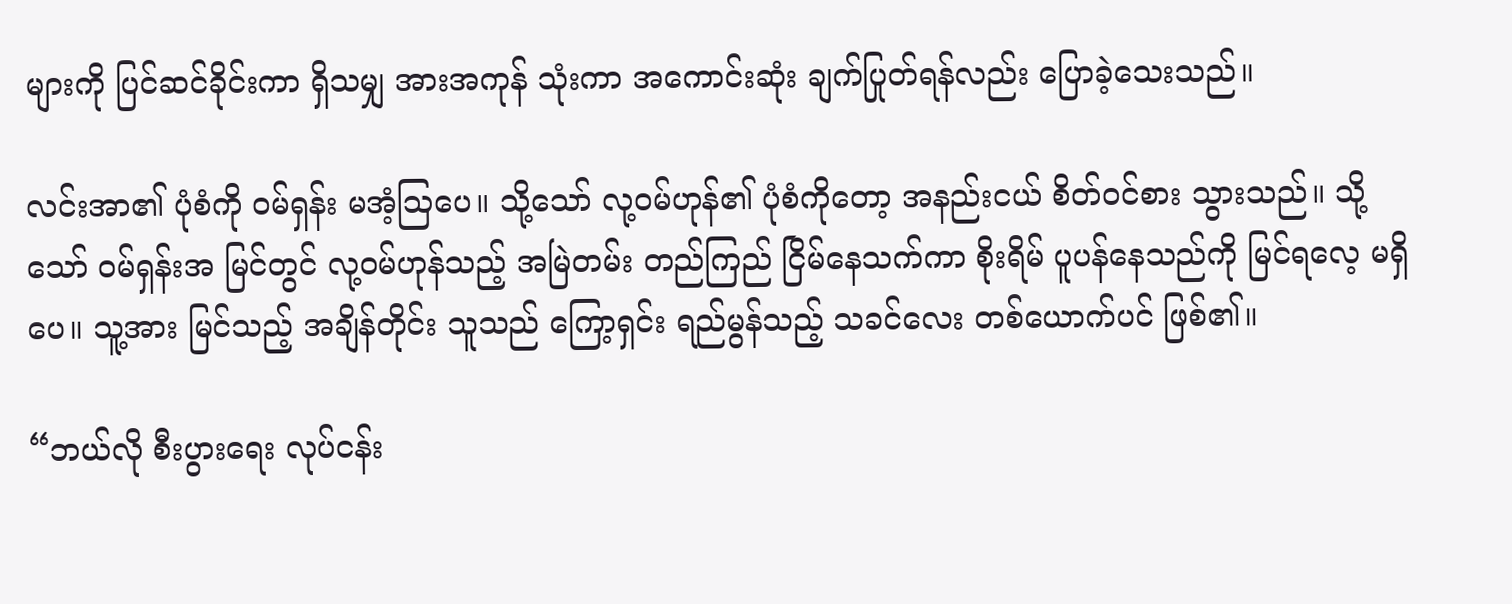များကို ပြင်ဆင်ခိုင်းကာ ရှိသမျှ အားအကုန် သုံးကာ အကောင်းဆုံး ချက်ပြုတ်ရန်လည်း ပြောခဲ့သေးသည်။

လင်းအာ၏ ပုံစံကို ဝမ်ရှန်း မအံ့ဩပေ။ သို့သော် လု့ဝမ်ဟုန်၏ ပုံစံကိုတော့ အနည်းငယ် စိတ်ဝင်စား သွားသည်။ သို့သော် ဝမ်ရှန်းအ မြင်တွင် လု့ဝမ်ဟုန်သည့် အမြဲတမ်း တည်ကြည် ငြိမ်နေသက်ကာ စိုးရိမ် ပူပန်နေသည်ကို မြင်ရလေ့ မရှိပေ။ သူ့အား မြင်သည့် အချိန်တိုင်း သူသည် ကြော့ရှင်း ရည်မွန်သည့် သခင်လေး တစ်ယောက်ပင် ဖြစ်၏။

“ဘယ်လို စီးပွားရေး လုပ်ငန်း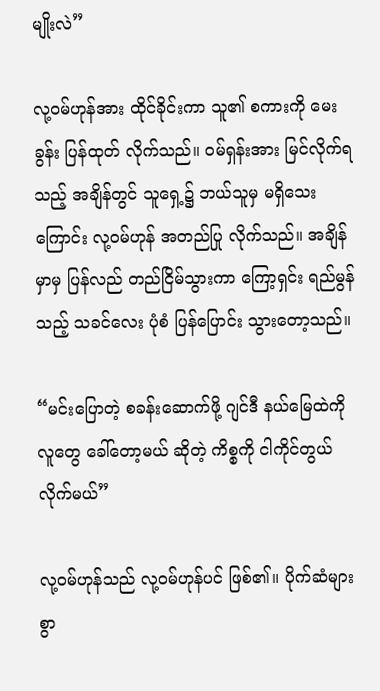မျိုးလဲ”

လု့ဝမ်ဟုန်အား ထိုင်ခိုင်းကာ သူ၏ စကားကို မေးခွန်း ပြန်ထုတ် လိုက်သည်။ ဝမ်ရှန်းအား မြင်လိုက်ရသည့် အချိန်တွင် သူရှေ့၌ ဘယ်သူမှ မရှိသေးကြောင်း လု့ဝမ်ဟုန် အတည်ပြု လိုက်သည်။ အချိန်မှာမှ ပြန်လည် တည်ငြိမ်သွားကာ ကြော့ရှင်း ရည်မွန်သည့် သခင်လေး ပုံစံ ပြန်ပြောင်း သွားတော့သည်။

“မင်းပြောတဲ့ စခန်းဆောက်ဖို့ ဂျင်ဒီ နယ်‌မြေထဲကို လူတွေ ခေါ်တော့မယ် ဆိုတဲ့ ကိစ္စကို ငါကိုင်တွယ် လိုက်မယ်”

လု့ဝမ်ဟုန်သည် လု့ဝမ်ဟုန်ပင် ဖြစ်၏။ ပိုက်ဆံများစွာ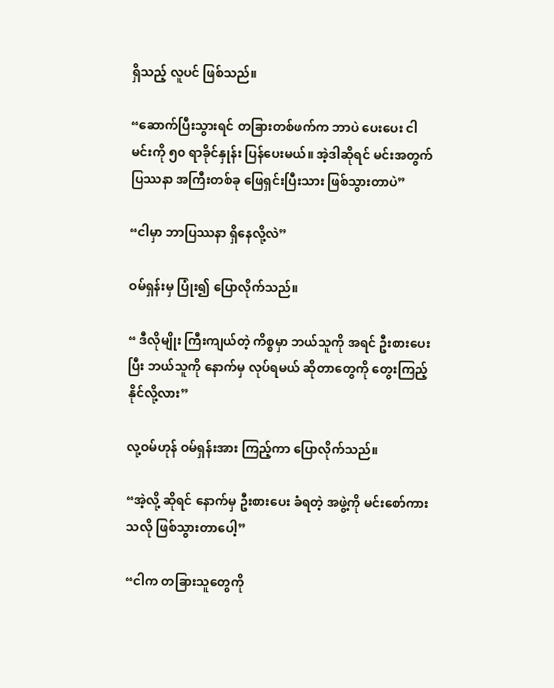ရှိသည့် လူပင် ဖြစ်သည်။

“ဆောက်ပြီးသွားရင် တခြားတစ်ဖက်က ဘာပဲ ပေးပေး ငါမင်းကို ၅၀ ရာခိုင်နှုန်း ပြန်ပေးမယ်။ အဲ့ဒါဆိုရင် မင်းအတွက် ပြဿနာ အကြီးတစ်ခု ဖြေရှင်းပြီးသား ဖြစ်သွားတာပဲ”

“ငါမှာ ဘာပြဿနာ ရှိနေလို့လဲ”

ဝမ်ရှန်းမှ ပြုံး၍ ပြောလိုက်သည်။

“ ဒီလိုမျိုး ကြီးကျယ်တဲ့ ကိစ္စမှာ ဘယ်သူကို အရင် ဦးစားပေးပြီး ဘယ်သူကို နောက်မှ လုပ်ရမယ် ဆိုတာတွေကို တွေးကြည့် နိုင်လို့လား”

လု့ဝမ်ဟုန် ဝမ်ရှန်းအား ကြည့်ကာ ပြောလိုက်သည်။

“အဲ့လို့ ဆိုရင် နောက်မှ ဦးစားပေး ခံရတဲ့ အဖွဲ့ကို မင်းစော်ကားသလို ဖြစ်သွားတာပေါ့”

“ငါက တခြားသူတွေကို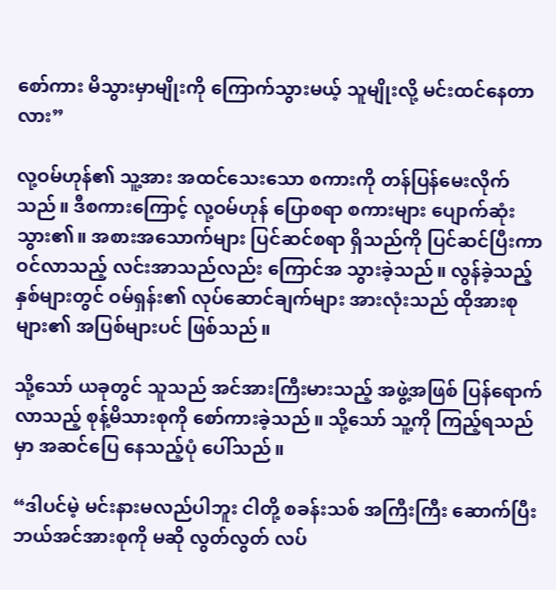စော်ကား မိသွားမှာမျိုးကို ကြောက်သွားမယ့် သူမျိုးလို့ မင်းထင်နေတာလား”

လု့ဝမ်ဟုန်၏ သူ့အား အထင်သေးသော စကားကို တန်ပြန်မေးလိုက်သည်။ ဒီစကားကြောင့် လု့ဝမ်ဟုန် ပြောစရာ စကားများ ပျောက်ဆုံးသွား၏။ အစားအသောက်များ ပြင်ဆင်စရာ ရှိသည်ကို ပြင်ဆင်ပြီးကာ ဝင်လာသည့် လင်းအာသည်လည်း ကြောင်အ သွားခဲ့သည်။ လွန်ခဲ့သည့် နှစ်များတွင် ဝမ်ရှန်း၏ လုပ်ဆောင်ချက်များ အားလုံးသည် ထိုအားစုများ၏ အပြစ်များပင် ဖြစ်သည်။

သို့သော် ယခုတွင် သူသည် အင်အားကြီးမားသည့် အဖွဲ့အဖြစ် ပြန်ရောက် လာသည့် စုန့်မိသားစုကို စော်ကားခဲ့သည်။ သို့သော် သူ့ကို ကြည့်ရသည်မှာ အဆင်ပြေ နေသည့်ပုံ ပေါ်သည်။

“ဒါပင်မဲ့ မင်းနားမလည်ပါဘူး ငါတို့ စခန်းသစ် အကြီးကြီး ဆောက်ပြီး ဘယ်အင်အားစုကို မဆို လွတ်လွတ် လပ်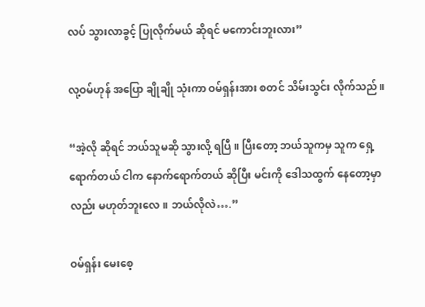လပ် သွားလာခွင့် ပြုလိုက်မယ် ဆိုရင် မကောင်းဘူးလား”

လု့ဝမ်ဟုန် အပြော ချိုချို သုံးကာ ဝမ်ရှန်းအား စတင် သိမ်းသွင်း လိုက်သည်။

“အဲ့လို ဆိုရင် ဘယ်သူမဆို သွားလို့ ရပြီ။ ပြီးတော့ ဘယ်သူကမှ သူက ရှေ့ရောက်တယ် ငါက နောက်ရောက်တယ် ဆိုပြီး မင်းကို ဒေါသထွက် နေတော့မှာလည်း မဟုတ်ဘူးလေ။ ဘယ်လိုလဲ….”

ဝမ်ရှန်း မေးစေ့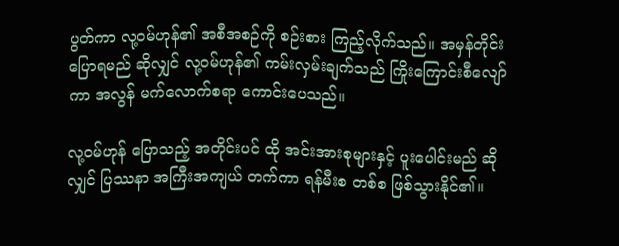ပွတ်ကာ လု့ဝမ်ဟုန်၏ အစီအစဉ်ကို စဉ်းစား ကြည့်လိုက်သည်။ အမှန်တိုင်း ပြောရမည် ဆိုလျှင် လု့ဝမ်ဟုန်၏ ကမ်းလှမ်းချက်သည် ကြိုးကြောင်းစီလျော်ကာ အလွန် မက်လောက်စရာ ကောင်းပေသည်။

လု့ဝမ်ဟုန် ပြောသည့် အတိုင်းပင် ထို အင်းအားစုများနှင့် ပူးပေါင်းမည် ဆိုလျှင် ပြဿနာ အကြီးအကျယ် တက်ကာ ရန်မီးစ တစ်စ ဖြစ်သွားနိုင်၏။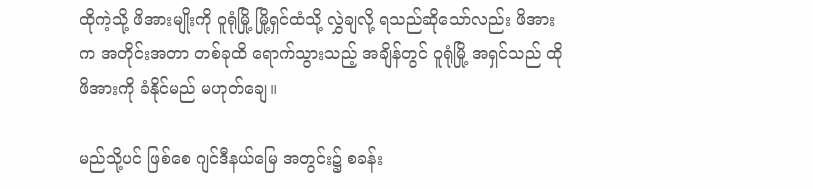ထိုကဲ့သို့ ဖိအားမျိုးကို ဝူရုံမြို့ မြို့ရှင်ထံသို့ လွှဲချလို့ ရသည်ဆိုသော်လည်း ဖိအားက အတိုင်းအတာ တစ်ခုထိ ရောက်သွားသည့် အချိန်တွင် ဝူရုံမြို့ အရှင်သည် ထိုဖိအားကို ခံနိုင်မည် မဟုတ်ချေ။

မည်သို့ပင် ဖြစ်စေ ဂျင်ဒီနယ်မြေ အတွင်း၌ စခန်း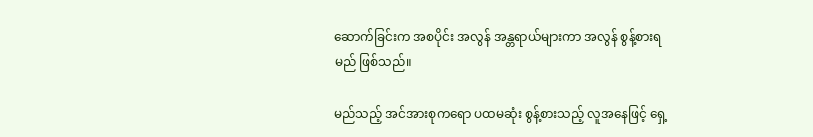ဆောက်ခြင်းက အစပိုင်း အလွန် အန္တရာယ်များကာ အလွန် စွန့်စားရမည် ဖြစ်သည်။

မည်သည့် အင်အားစုကရော ပထမဆုံး စွန့်စားသည့် လူအနေဖြင့် ရှေ့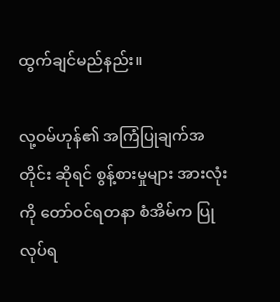ထွက်ချင်မည်နည်း။

လု့ဝမ်ဟုန်၏ အကြံပြုချက်အတိုင်း ဆိုရင် စွန့်စားမှုများ အားလုံးကို တော်ဝင်ရတနာ စံအိမ်က ပြုလုပ်ရ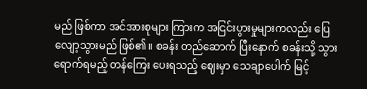မည် ဖြစ်ကာ အင်အားစုများ ကြားက အငြင်းပွားမှုများကလည်း ပြေလျော့သွားမည် ဖြစ်၏။ စခန်း တည်ဆောက် ပြီးနောက် စခန်းသို့ သွားရောက်ရမည့် တန်ကြေး ပေးရသည့် ဈေးမှာ သေချာပေါက် မြင့်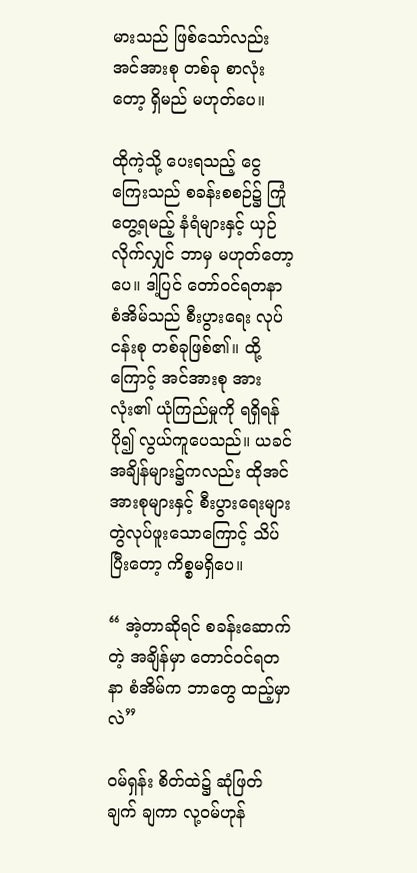မားသည် ဖြစ်‌သော်လည်း အင်အားစု တစ်ခု စာလုံးတော့ ရှိမည် မဟုတ်ပေ။

ထိုကဲ့သို့ ပေးရသည့် ငွေကြေးသည် စခန်းစစဉ်၌ ကြုံတွေ့ရမည့် နံရံများနှင့် ယှဉ်လိုက်လျှင် ဘာမှ မဟုတ်တော့ပေ။ ဒါ့ပြင် တော်ဝင်ရတနာ စံအိမ်သည် စီးပွားရေး လုပ်ငန်းစု တစ်ခုဖြစ်၏။ ထို့ကြောင့် အင်အားစု အားလုံး၏ ယုံကြည်မှုကို ရရှိရန် ပို၍ လွယ်ကူပေသည်။ ယခင် အချိန်များ၌ကလည်း ထိုအင်အားစုများနှင့် စီးပွားရေးများ တွဲလုပ်ဖူးသောကြောင့် သိပ်ပြီးတော့ ကိစ္စမရှိပေ။

“ အဲ့တာဆိုရင် စခန်းဆောက်တဲ့ အချိန်မှာ တောင်ဝင်ရတနာ စံအိမ်က ဘာတွေ ထည့်မှာလဲ”

ဝမ်ရှန်း စိတ်ထဲ၌ ဆုံဖြတ်ချက် ချကာ လု့ဝမ်ဟုန်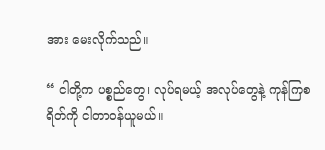အား မေးလိုက်သည်။

“ ငါတို့က ပစ္စည်တွေ၊ လုပ်ရမယ့် အလုပ်တွေနဲ့ ကုန်ကြစရိတ်ကို ငါတာဝန်ယူမယ်။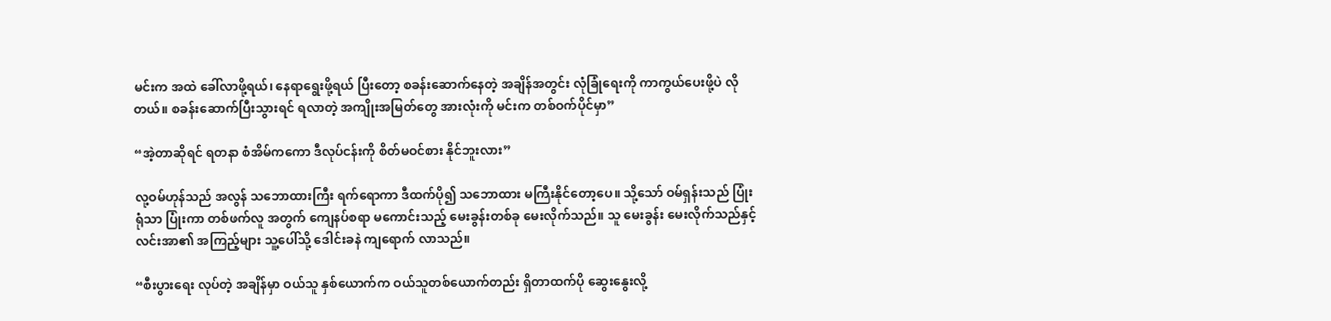မင်းက အထဲ ခေါ်လာဖို့ရယ်၊ နေရာရွေးဖို့ရယ် ပြီးတော့ စခန်းဆောက်နေတဲ့ အချိန်အတွင်း လုံခြုံရေးကို ကာကွယ်ပေးဖို့ပဲ လိုတယ်။ စခန်းဆောက်ပြီးသွားရင် ရလာတဲ့ အကျိုးအမြတ်တွေ အားလုံးကို မင်းက တစ်ဝက်ပိုင်မှာ”

“အဲ့တာဆိုရင် ရတနာ စံအိမ်ကကော ဒီလုပ်ငန်းကို စိတ်မဝင်စား နိုင်ဘူးလား”

လု့ဝမ်ဟုန်သည် အလွန် သဘောထားကြီး ရက်ရောကာ ဒီထက်ပို၍ သဘောထား မကြီးနိုင်တော့ပေ။ သို့သော် ဝမ်ရှန်းသည် ပြုံးရုံသာ ပြုံးကာ တစ်ဖက်လူ အတွက် ကျေနပ်စရာ မကောင်းသည့် မေးခွန်းတစ်ခု မေးလိုက်သည်။ သူ မေးခွန်း မေးလိုက်သည်နှင့် လင်းအာ၏ အကြည့်များ သူ့ပေါ်သို့ ဒေါင်းခနဲ ကျရောက် လာသည်။

“စီးပွားရေး လုပ်တဲ့ အချိန်မှာ ဝယ်သူ နှစ်ယောက်က ဝယ်သူတစ်ယောက်တည်း ရှိတာထက်ပို ဆွေးနွေးလို့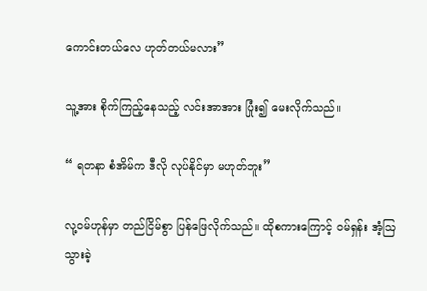ကောင်းတယ်လေ ဟုတ်တယ်မလား”

သူ့အား စိုက်ကြည့်နေသည့် လင်းအာအား ပြုံး၍ မေးလိုက်သည်။

“ ရတနာ စံအိမ်က ဒီလို လုပ်နိုင်မှာ မဟုတ်ဘူး”

လု့ဝမ်ဟုန်မှာ တည်ငြိမ်စွာ ပြန်ဖြေလိုက်သည်။ ထိုစကားကြောင့် ဝမ်ရှန်း အံ့ဩသွားခဲ့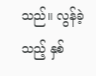သည်။ လွန်ခဲ့သည့် နှစ်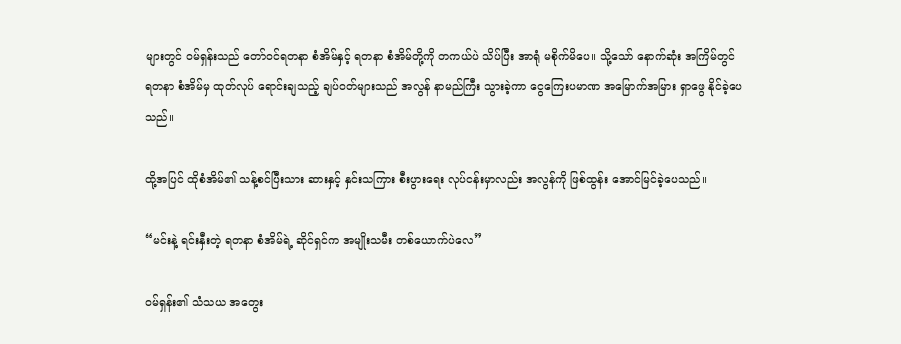များတွင် ဝမ်ရှန်းသည် တော်ဝင်ရတနာ စံအိမ်နှင့် ရတနာ စံအိမ်တို့ကို တကယ်ပဲ သိပ်ပြီး အာရုံ မစိုက်မိပေ။ သို့သော် နောက်ဆုံး အကြိမ်တွင် ရတနာ စံအိမ်မှ ထုတ်လုပ် ရောင်းချသည့် ချပ်ဝတ်များသည် အလွန် နာမည်ကြီး သွားခဲ့ကာ ငွေကြေးပမာဏ အမြောက်အမြား ရှာဖွေ နိုင်ခဲ့ပေသည်။

ထို့အပြင် ထိုစံအိမ်၏ သန့်စင်ပြီးသား ဆားနှင့် နှင်းသကြား စီးပွားရေး လုပ်ငန်းမှာလည်း အလွန်ကို ဖြစ်ထွန်း အောင်မြင်ခဲ့ပေသည်။

“မင်းနဲ့ ရင်းနှီးတဲ့ ရတနာ စံအိမ်ရဲ့ ဆိုင်ရှင်က အမျိုးသမီး တစ်ယောက်ပဲလေ”

ဝမ်ရှန်း၏ သံသယ အတွေး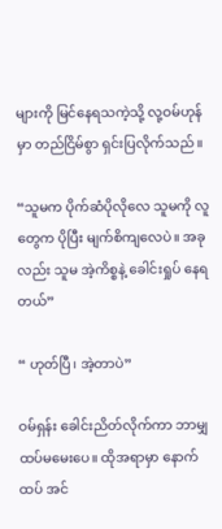များကို မြင်နေရသကဲ့သို့ လု့ဝမ်ဟုန်မှာ တည်ငြိမ်စွာ ရှင်းပြလိုက်သည်။

“သူမက ပိုက်ဆံပိုလိုလေ သူမကို လူတွေက ပိုပြီး မျက်စိကျလေပဲ။ အခုလည်း သူမ အဲ့ကိစ္စနဲ့ ခေါင်းရှုပ် နေရတယ်”

“ ဟုတ်ပြီ၊ အဲ့တာပဲ”

ဝမ်ရှန်း ခေါင်းညိတ်လိုက်ကာ ဘာမျှ ထပ်မမေးပေ။ ထိုအရာမှာ နောက်ထပ် အင်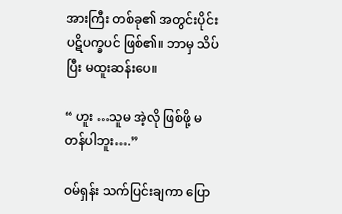အားကြီး တစ်ခု၏ အတွင်းပိုင်း ပဋိပက္ခပင် ဖြစ်၏။ ဘာမှ သိပ်ပြီး မထူးဆန်းပေ။

“ ဟူး …သူမ အဲ့လို ဖြစ်ဖို့ မတန်ပါဘူး….”

ဝမ်ရှန်း သက်ပြင်းချကာ ပြော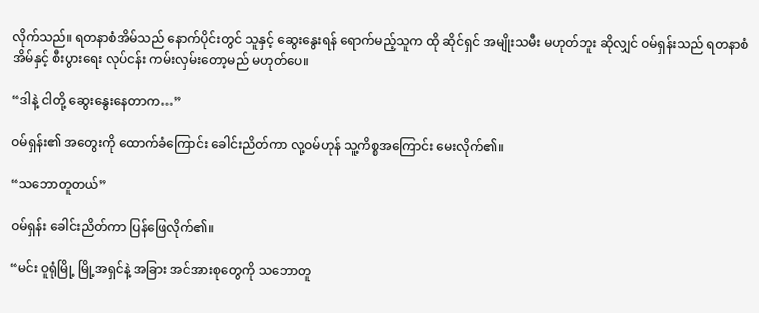လိုက်သည်။ ရတနာစံအိမ်သည် နောက်ပိုင်းတွင် သူနှင့် ဆွေးနွေးရန် ရောက်မည့်သူက ထို ဆိုင်ရှင် အမျိုးသမီး မဟုတ်ဘူး ဆိုလျှင် ဝမ်ရှန်းသည် ရတနာစံအိမ်နှင့် စီးပွားရေး လုပ်ငန်း ကမ်းလှမ်းတော့မည် မဟုတ်ပေ။

“ဒါနဲ့ ငါတို့ ဆွေးနွေးနေတာက…”

ဝမ်ရှန်း၏ အတွေးကို ထောက်ခံကြောင်း ခေါင်းညိတ်ကာ လု့ဝမ်ဟုန် သူ့ကိစ္စအကြောင်း မေးလိုက်၏။

“သဘောတူတယ်”

ဝမ်ရှန်း ခေါင်းညိတ်ကာ ပြန်ဖြေလိုက်၏။

“မင်း ဝူရုံမြို့ မြို့အရှင်နဲ့ အခြား အင်အားစုတွေကို သဘောတူ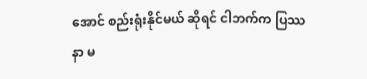အောင် စည်းရုံးနိုင်မယ် ဆိုရင် ငါဘက်က ပြဿနာ မ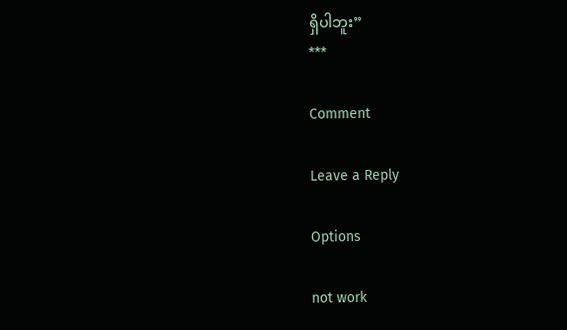ရှိပါဘူး”
***

Comment

Leave a Reply

Options

not work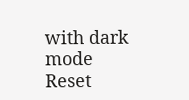with dark mode
Reset